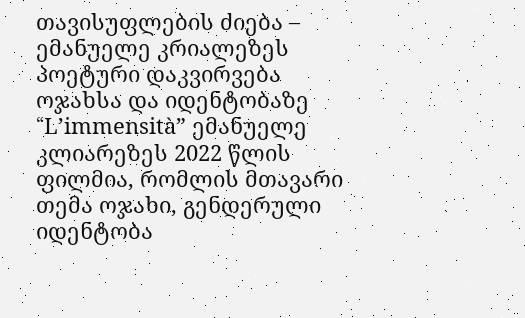თავისუფლების ძიება – ემანუელე კრიალეზეს პოეტური დაკვირვება ოჯახსა და იდენტობაზე
“L’immensità” ემანუელე კლიარეზეს 2022 წლის ფილმია, რომლის მთავარი თემა ოჯახი, გენდერული იდენტობა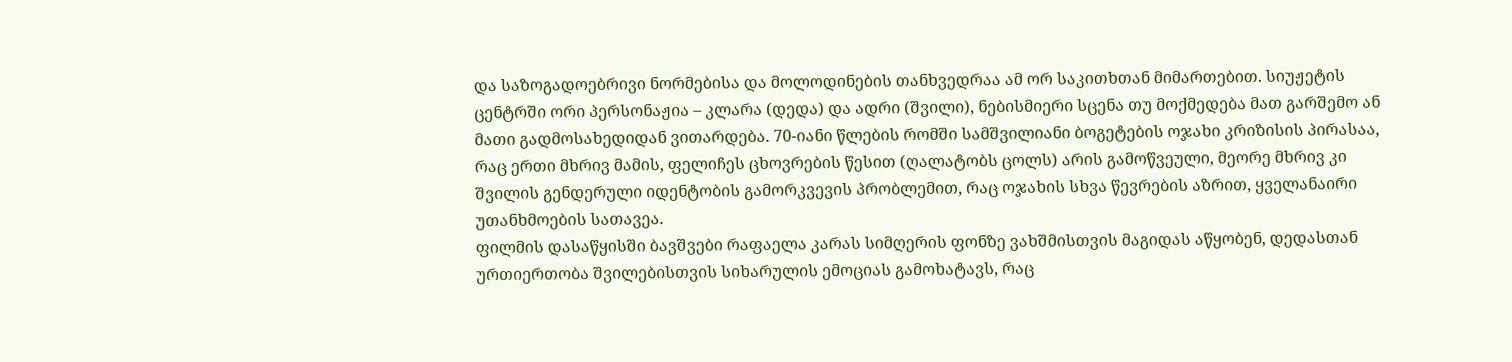და საზოგადოებრივი ნორმებისა და მოლოდინების თანხვედრაა ამ ორ საკითხთან მიმართებით. სიუჟეტის ცენტრში ორი პერსონაჟია – კლარა (დედა) და ადრი (შვილი), ნებისმიერი სცენა თუ მოქმედება მათ გარშემო ან მათი გადმოსახედიდან ვითარდება. 70-იანი წლების რომში სამშვილიანი ბოგეტების ოჯახი კრიზისის პირასაა, რაც ერთი მხრივ მამის, ფელიჩეს ცხოვრების წესით (ღალატობს ცოლს) არის გამოწვეული, მეორე მხრივ კი შვილის გენდერული იდენტობის გამორკვევის პრობლემით, რაც ოჯახის სხვა წევრების აზრით, ყველანაირი უთანხმოების სათავეა.
ფილმის დასაწყისში ბავშვები რაფაელა კარას სიმღერის ფონზე ვახშმისთვის მაგიდას აწყობენ, დედასთან ურთიერთობა შვილებისთვის სიხარულის ემოციას გამოხატავს, რაც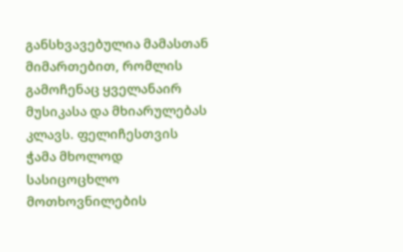განსხვავებულია მამასთან მიმართებით, რომლის გამოჩენაც ყველანაირ მუსიკასა და მხიარულებას კლავს. ფელიჩესთვის ჭამა მხოლოდ სასიცოცხლო მოთხოვნილების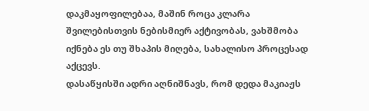დაკმაყოფილებაა, მაშინ როცა კლარა შვილებისთვის ნებისმიერ აქტივობას, ვახშმობა იქნება ეს თუ შხაპის მიღება, სახალისო პროცესად აქცევს.
დასაწყისში ადრი აღნიშნავს, რომ დედა მაკიაჟს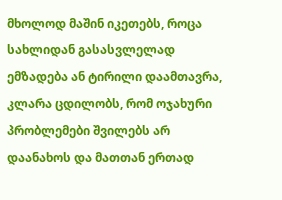მხოლოდ მაშინ იკეთებს, როცა სახლიდან გასასვლელად ემზადება ან ტირილი დაამთავრა, კლარა ცდილობს, რომ ოჯახური პრობლემები შვილებს არ დაანახოს და მათთან ერთად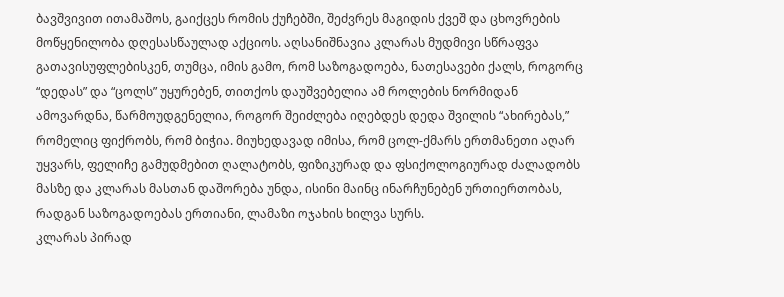ბავშვივით ითამაშოს, გაიქცეს რომის ქუჩებში, შეძვრეს მაგიდის ქვეშ და ცხოვრების მოწყენილობა დღესასწაულად აქციოს. აღსანიშნავია კლარას მუდმივი სწრაფვა გათავისუფლებისკენ, თუმცა, იმის გამო, რომ საზოგადოება, ნათესავები ქალს, როგორც “დედას” და “ცოლს” უყურებენ, თითქოს დაუშვებელია ამ როლების ნორმიდან ამოვარდნა, წარმოუდგენელია, როგორ შეიძლება იღებდეს დედა შვილის “ახირებას,” რომელიც ფიქრობს, რომ ბიჭია. მიუხედავად იმისა, რომ ცოლ-ქმარს ერთმანეთი აღარ უყვარს, ფელიჩე გამუდმებით ღალატობს, ფიზიკურად და ფსიქოლოგიურად ძალადობს მასზე და კლარას მასთან დაშორება უნდა, ისინი მაინც ინარჩუნებენ ურთიერთობას, რადგან საზოგადოებას ერთიანი, ლამაზი ოჯახის ხილვა სურს.
კლარას პირად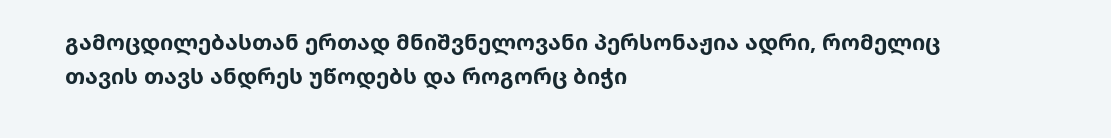გამოცდილებასთან ერთად მნიშვნელოვანი პერსონაჟია ადრი, რომელიც თავის თავს ანდრეს უწოდებს და როგორც ბიჭი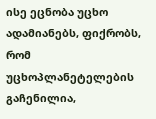ისე ეცნობა უცხო ადამიანებს, ფიქრობს, რომ უცხოპლანეტელების გაჩენილია,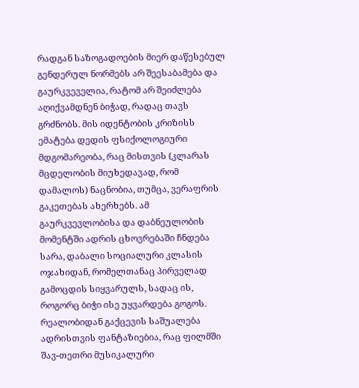რადგან საზოგადოების მიერ დაწესებულ გენდერულ ნორმებს არ შეესაბამება და გაურკვეველია, რატომ არ შეიძლება აღიქვამდნენ ბიჭად, რადაც თავს გრძნობს. მის იდენტობის კრიზისს ემატება დედის ფსიქოლოგიური მდგომარეობა, რაც მისთვის (კლარას მცდელობის მიუხედავად, რომ დამალოს) ნაცნობია, თუმცა, ვერაფრის გაკეთებას ახერხებს. ამ გაურკვევლობისა და დაბნეულობის მომენტში ადრის ცხოვრებაში ჩნდება სარა, დაბალი სოციალური კლასის ოჯახიდან, რომელთანაც პირველად გამოცდის სიყვარულს, სადაც ის, როგორც ბიჭი ისე უყვარდება გოგოს. რეალობიდან გაქცევის საშუალება ადრისთვის ფანტაზიებია, რაც ფილმში შავ-თეთრი მუსიკალური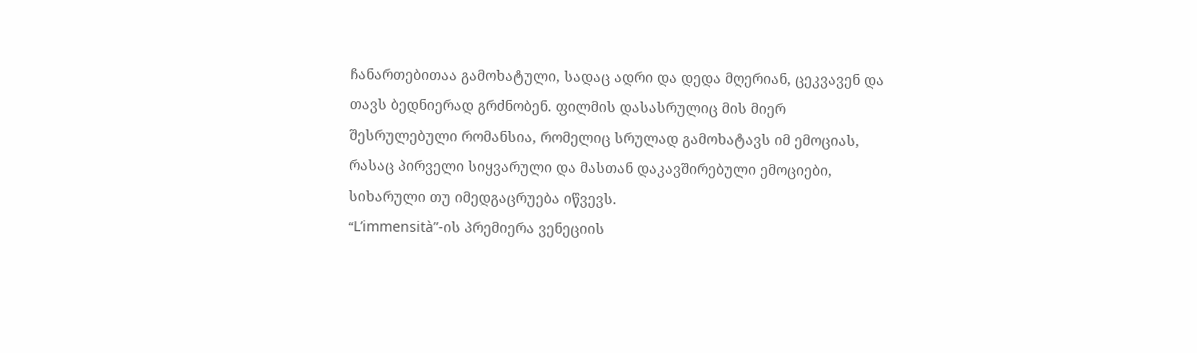ჩანართებითაა გამოხატული, სადაც ადრი და დედა მღერიან, ცეკვავენ და თავს ბედნიერად გრძნობენ. ფილმის დასასრულიც მის მიერ შესრულებული რომანსია, რომელიც სრულად გამოხატავს იმ ემოციას, რასაც პირველი სიყვარული და მასთან დაკავშირებული ემოციები, სიხარული თუ იმედგაცრუება იწვევს.
“L’immensità”-ის პრემიერა ვენეციის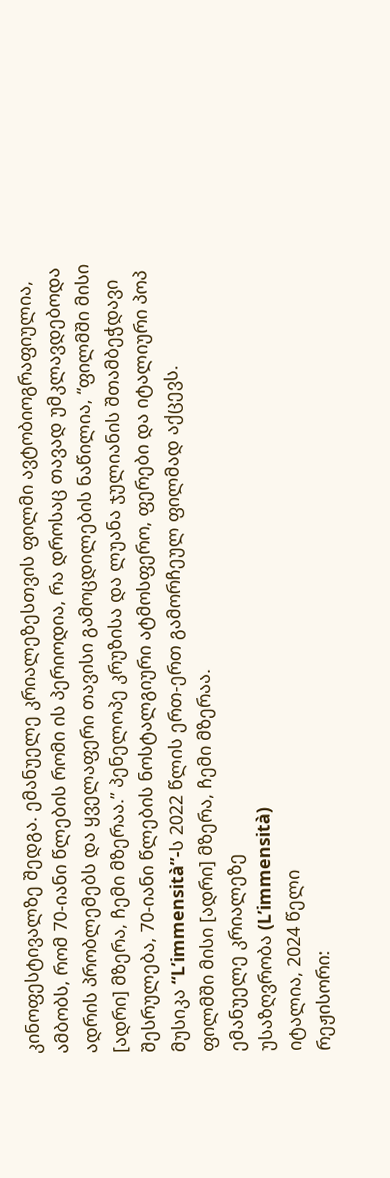კინოფესტივალზე შედგა. ემანუელე კრიალეზესთვის ფილმი ავტობიოგრაფიულია, ამბობს, რომ 70-იანი წლების რომი ის პერიოდია, რა დროსაც თავად უმკლავდებოდა ადრის პრობლემებს და ყველაფერი თავისი გამოცდილების ნაწილია, “ფილმში მისი [ადრი] მზერა, ჩემი მზერაა.” პენელოპე კრუზისა და ლუანა ჯულიანის შთამბეჭდავი შესრულება, 70-იანი წლების ნოსტალგიური ატმოსფერო, ფერები და იტალიური პოპ მუსიკა “L’immensità”-ს 2022 წლის ერთ-ერთ გამორჩეულ ფილმად აქცევს.
ფილმში მისი [ადრი] მზერა, ჩემი მზერაა.
ემანუელე კრიალეზე
უსაზღვრობა (L’immensità)
იტალია, 2024 წელი
რეჟისორი: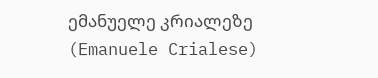ემანუელე კრიალეზე (Emanuele Crialese)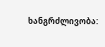ხანგრძლივობა: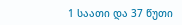1 საათი და 37 წუთი